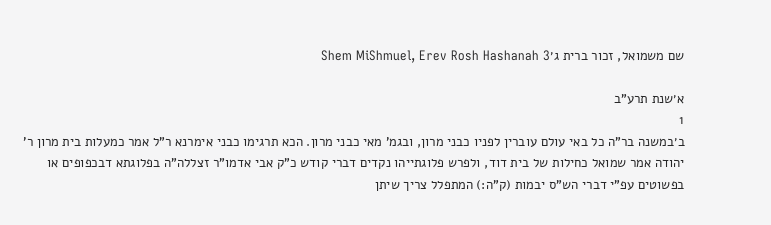שם משמואל, זכור ברית ג׳Shem MiShmuel, Erev Rosh Hashanah 3

א׳שנת תרע"ב
1
ב׳במשנה בר"ה כל באי עולם עוברין לפניו כבני מרון, ובגמ' מאי כבני מרון. הכא תרגימו כבני אימרנא ר"ל אמר כמעלות בית מרון ר' יהודה אמר שמואל כחילות של בית דוד, ולפרש פלוגתייהו נקדים דברי קודש כ"ק אבי אדמו"ר זצללה"ה בפלוגתא דבכפופים או בפשוטים עפ"י דברי הש"ס יבמות (ק"ה:) המתפלל צריך שיתן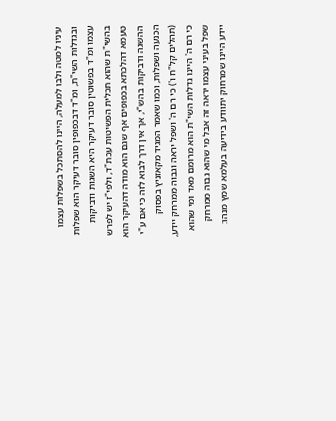עיניו למטה ולבו למעלה, היינו להסתכל בשפלות עצמו ובגדלות השי"ת, ומ"ד דבכפופין סובר דעיקר הוא שפלות עצמו ומ"ד בפשוטין סובר דעיקר היא השגות ודביקות בהשי"ת שהוא תכלית הפשיטות עכת"ד, ולפי"ז יש לפרש טעמא דהלכתא בכפופים אף שגם הוא מודה דהעיקר הוא ההשגה ודביקות בהש"י, אך אין דרך לבוא לזה כי אם ע"י הכנעה ושפלות, וכמו שאמר המגיד מקאזניץ בפסוק (תהלים קל"ח ו') כי רם ה' ושפל יראה וגבוה ממרחק יידע, כי רם ה' היינו גדלות השי"ת הוא מרומם מאד ומי שהוא שפל בעיני עצמו יראה זה אבל מי שהוא גבוה ממרחק יידע היינו שמרחוק יתוודע בידיעה בעלמא שמץ מנהו: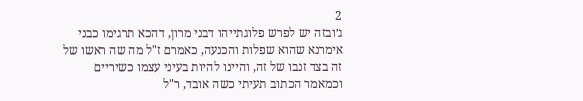2
ג׳ובזה יש לפרש פלוגתייהו דבני מרון, דהכא תרגימו כבני אימרנא שהוא שפלות והכנעה, כאמרם ז"ל מה שה ראשו של זה בצד זנבו של זה, והיינו להיות בעיני עצמו כשיריים וכמאמר הכתוב תעיתי כשה אובד, ר"ל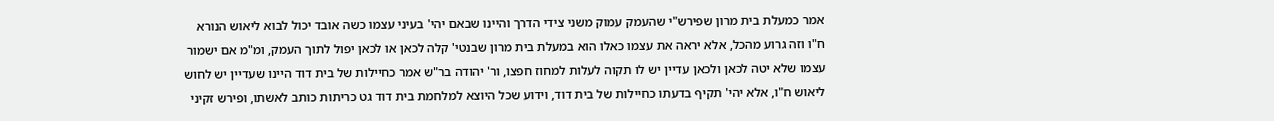אמר כמעלת בית מרון שפירש"י שהעמק עמוק משני צידי הדרך והיינו שבאם יהי' בעיני עצמו כשה אובד יכול לבוא ליאוש הנורא ח"ו וזה גרוע מהכל, אלא יראה את עצמו כאלו הוא במעלת בית מרון שבנטי' קלה לכאן או לכאן יפול לתוך העמק, ומ"מ אם ישמור עצמו שלא יטה לכאן ולכאן עדיין יש לו תקוה לעלות למחוז חפצו, ור' יהודה בר"ש אמר כחיילות של בית דוד היינו שעדיין יש לחוש ליאוש ח"ו, אלא יהי' תקיף בדעתו כחיילות של בית דוד, וידוע שכל היוצא למלחמת בית דוד גט כריתות כותב לאשתו, ופירש זקיני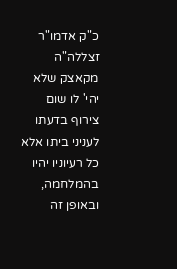כ"ק אדמו"ר זצללה"ה מקאצק שלא יהי' לו שום צירוף בדעתו לעניני ביתו אלא כל רעיוניו יהיו בהמלחמה, ובאופן זה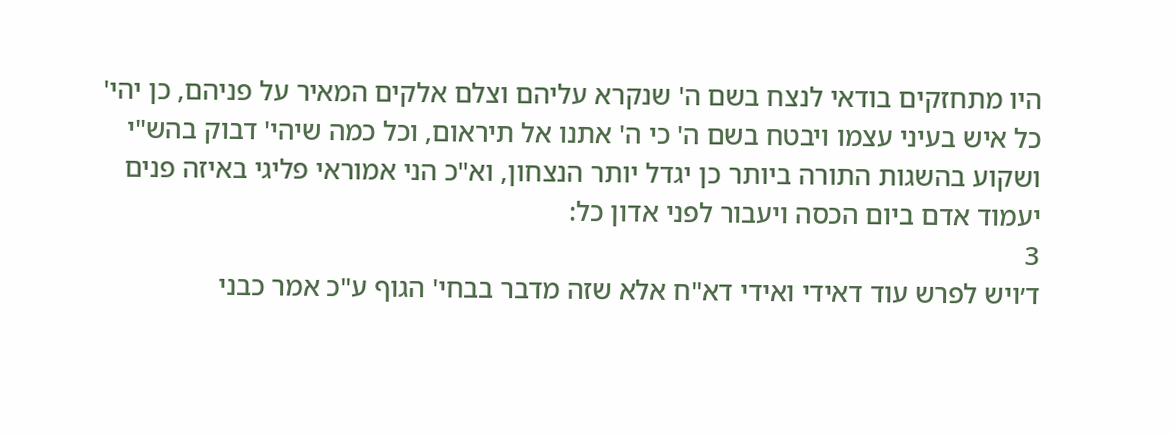היו מתחזקים בודאי לנצח בשם ה' שנקרא עליהם וצלם אלקים המאיר על פניהם, כן יהי' כל איש בעיני עצמו ויבטח בשם ה' כי ה' אתנו אל תיראום, וכל כמה שיהי' דבוק בהש"י ושקוע בהשגות התורה ביותר כן יגדל יותר הנצחון, וא"כ הני אמוראי פליגי באיזה פנים יעמוד אדם ביום הכסה ויעבור לפני אדון כל:
3
ד׳ויש לפרש עוד דאידי ואידי דא"ח אלא שזה מדבר בבחי' הגוף ע"כ אמר כבני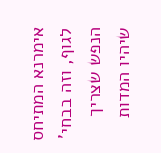אימרנא המתיחס לגוף, וזה בבחי' הנפש שצריך שיהיו המדות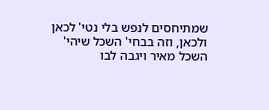שמתיחסים לנפש בלי נטי' לכאן ולכאן, וזה בבחי' השכל שיהי' השכל מאיר ויגבה לבו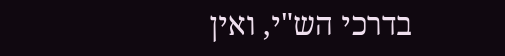בדרכי הש"י, ואין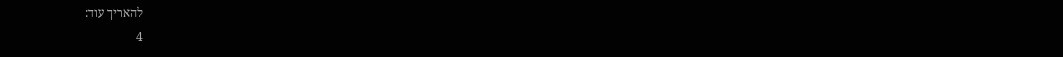להאריך עוד:
4